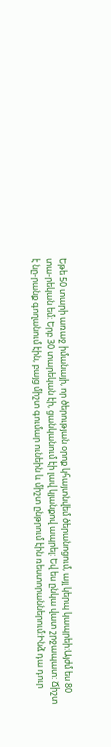Եթե 50 տարի առաջ իմանայի, որ ծերության օրոք կհայտնվեմ ծերանոցում, այլ կերպ կապրեի:Այժմ ես 80 տա-րեկան եմ: Երբ 30 տարեկան էի, ցանկանում էի լավ կյանքով ապրել: Եվ ես ընկա վատ շրջապատ: Ճիշտ է նը-րանք գողանում էին, բայց միշտ գումար ունեին և միշտ ընթրում էին ռեստորաններում:Ինձ դա դուր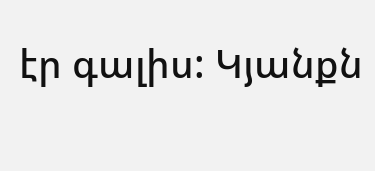էր գալիս: Կյանքն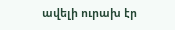ավելի ուրախ էր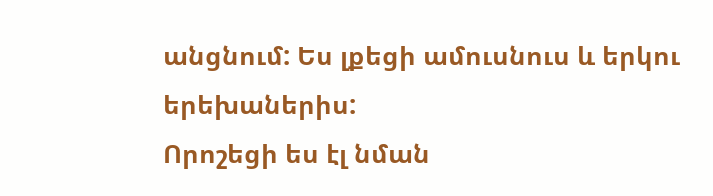անցնում: Ես լքեցի ամուսնուս և երկու երեխաներիս:
Որոշեցի ես էլ նման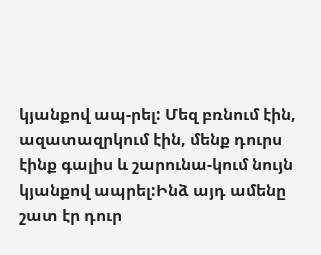կյանքով ապ-րել: Մեզ բռնում էին, ազատազրկում էին, մենք դուրս էինք գալիս և շարունա-կում նույն կյանքով ապրել:Ինձ այդ ամենը շատ էր դուր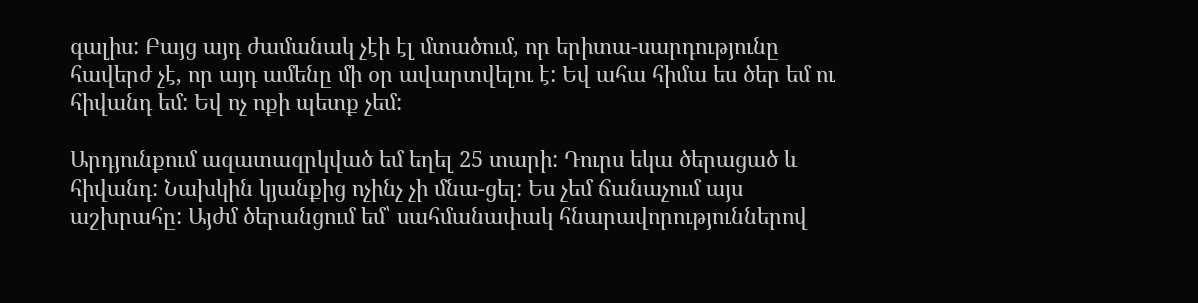գալիս: Բայց այդ ժամանակ չէի էլ մտածում, որ երիտա-սարդությունը հավերժ չէ, որ այդ ամենը մի օր ավարտվելու է: Եվ ահա հիմա ես ծեր եմ ու հիվանդ եմ: Եվ ոչ ոքի պետք չեմ:

Արդյունքում ազատազրկված եմ եղել 25 տարի: Դուրս եկա ծերացած և հիվանդ: Նախկին կյանքից ոչինչ չի մնա-ցել: Ես չեմ ճանաչում այս աշխրահը: Այժմ ծերանցում եմ՝ սահմանափակ հնարավորություններով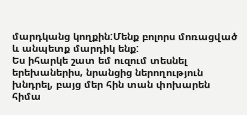մարդկանց կողքին:Մենք բոլորս մոռացված և անպետք մարդիկ ենք:
Ես իհարկե շատ եմ ուզում տեսնել երեխաներիս, նրանցից ներողություն խնդրել, բայց մեր հին տան փոխարեն հիմա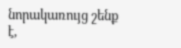նորակառույց շենք է,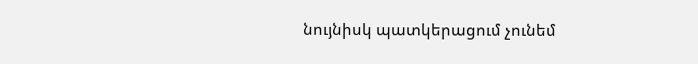նույնիսկ պատկերացում չունեմ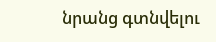նրանց գտնվելու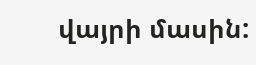վայրի մասին: